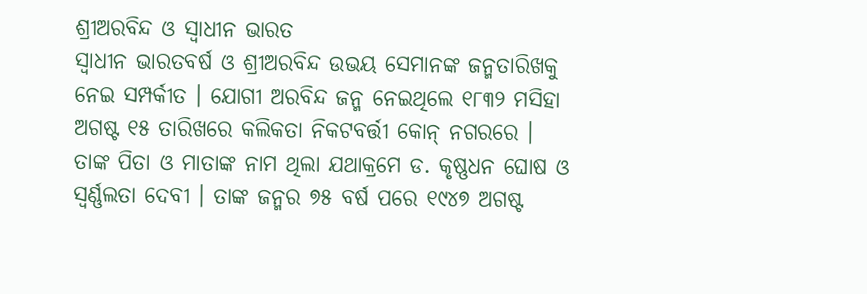ଶ୍ରୀଅରବିନ୍ଦ ଓ ସ୍ୱାଧୀନ ଭାରତ
ସ୍ୱାଧୀନ ଭାରତବର୍ଷ ଓ ଶ୍ରୀଅରବିନ୍ଦ ଉଭୟ ସେମାନଙ୍କ ଜନ୍ମତାରିଖକୁ ନେଇ ସମ୍ପର୍କୀତ । ଯୋଗୀ ଅରବିନ୍ଦ ଜନ୍ମ ନେଇଥିଲେ ୧୮୩୨ ମସିହା ଅଗଷ୍ଟ ୧୫ ତାରିଖରେ କଲିକତା ନିକଟବର୍ତ୍ତୀ କୋନ୍ ନଗରରେ । ତାଙ୍କ ପିତା ଓ ମାତାଙ୍କ ନାମ ଥିଲା ଯଥାକ୍ରମେ ଡ. କୃଷ୍ଣଧନ ଘୋଷ ଓ ସ୍ୱର୍ଣ୍ଣଲତା ଦେବୀ । ତାଙ୍କ ଜନ୍ମର ୭୫ ବର୍ଷ ପରେ ୧୯୪୭ ଅଗଷ୍ଟ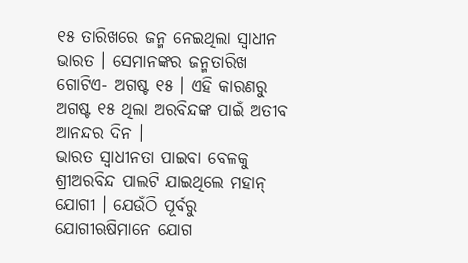୧୫ ତାରିଖରେ ଜନ୍ମ ନେଇଥିଲା ସ୍ୱାଧୀନ ଭାରତ । ସେମାନଙ୍କର ଜନ୍ମତାରିଖ ଗୋଟିଏ- ଅଗଷ୍ଟ ୧୫ । ଏହି କାରଣରୁ ଅଗଷ୍ଟ ୧୫ ଥିଲା ଅରବିନ୍ଦଙ୍କ ପାଇଁ ଅତୀବ ଆନନ୍ଦର ଦିନ ।
ଭାରତ ସ୍ୱାଧୀନତା ପାଇବା ବେଳକୁ ଶ୍ରୀଅରବିନ୍ଦ ପାଲଟି ଯାଇଥିଲେ ମହାନ୍ ଯୋଗୀ । ଯେଉଁଠି ପୂର୍ବରୁ ଯୋଗୀଋଷିମାନେ ଯୋଗ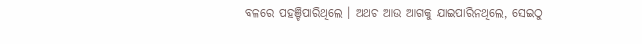ବଳରେ ପହଞ୍ଚିପାରିଥିଲେ । ଅଥଚ ଆଉ ଆଗକୁ ଯାଇପାରିନଥିଲେ, ସେଇଠୁ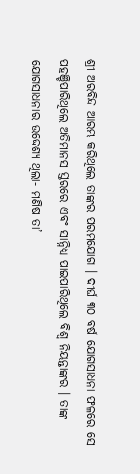ଶ୍ରୀ ଅରବିନ୍ଦ ଆରମ୍ଭ କରିଥିଲେ ତାଙ୍କର ପରମଯୋଗ । ଦୀର୍ଘ ୩୦ ବର୍ଷ ଯୋଗସାଧନା ଫଳରେ ସେ ପହଞ୍ଚିପାରିଥିଲେ ଅତିମାନସ ସ୍ତରରେ ଏବଂ ସାନ୍ନିଧ୍ୟ ପାଇପାରିଥିଲେ ବିଶ୍ୱ ନିୟନ୍ତାଙ୍କର । ତାଙ୍କ ଯୋଗସାଧନାର ଉଦ୍ଦେଶ୍ୟ ଥିଲା- ମଣିଷ ତା’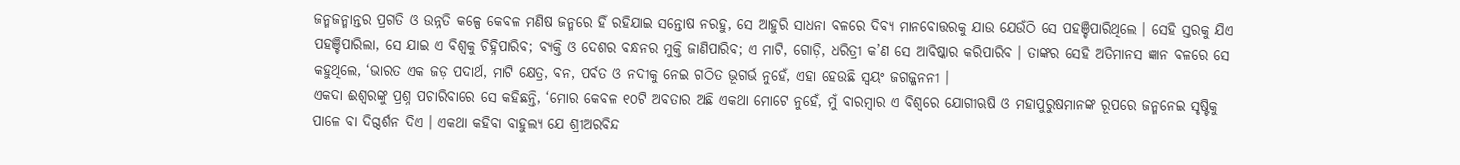ଜନ୍ମଜନ୍ମାନ୍ତର ପ୍ରଗତି ଓ ଉନ୍ନତି କଳ୍ପେ କେବଳ ମଣିଷ ଜନ୍ମରେ ହିଁ ରହିଯାଇ ସନ୍ତୋଷ ନରହୁ, ସେ ଆହୁରି ସାଧନା ବଳରେ ଦିବ୍ୟ ମାନବୋତ୍ତରକୁ ଯାଉ ଯେଉଁଠି ସେ ପହଞ୍ଚିପାରିଥିଲେ । ସେହି ସ୍ତରକୁ ଯିଏ ପହଞ୍ଚିପାରିଲା, ସେ ଯାଇ ଏ ବିଶ୍ୱକୁ ଚିହ୍ନିପାରିବ; ବ୍ୟକ୍ତି ଓ ଦେଶର ବନ୍ଧନର ମୁକ୍ତି ଜାଣିପାରିବ; ଏ ମାଟି, ଗୋଡ଼ି, ଧରିତ୍ରୀ କ’ଣ ସେ ଆବିଷ୍କାର କରିପାରିବ । ତାଙ୍କର ସେହି ଅତିମାନସ ଜ୍ଞାନ ବଳରେ ସେ କହୁଥିଲେ, ‘ଭାରତ ଏକ ଜଡ଼ ପଦାର୍ଥ, ମାଟି କ୍ଷେତ୍ର, ବନ, ପର୍ବତ ଓ ନଦୀକୁ ନେଇ ଗଠିତ ଭୂଗର୍ଭ ନୁହେଁ, ଏହା ହେଉଛି ସ୍ୱୟଂ ଜଗଜ୍ଜନନୀ ।
ଏକଦା ଈଶ୍ୱରଙ୍କୁ ପ୍ରଶ୍ନ ପଚାରିବାରେ ସେ କହିଛନ୍ତି, ‘ମୋର କେବଳ ୧୦ଟି ଅବତାର ଅଛି ଏକଥା ମୋଟେ ନୁହେଁ, ମୁଁ ବାରମ୍ବାର ଏ ବିଶ୍ୱରେ ଯୋଗୀଋଷି ଓ ମହାପୁରୁଷମାନଙ୍କ ରୂପରେ ଜନ୍ମନେଇ ସୃଷ୍ଟିକୁ ପାଳେ ବା ଦିଗ୍ଦର୍ଶନ ଦିଏ । ଏକଥା କହିବା ବାହୁଲ୍ୟ ଯେ ଶ୍ରୀଅରବିନ୍ଦ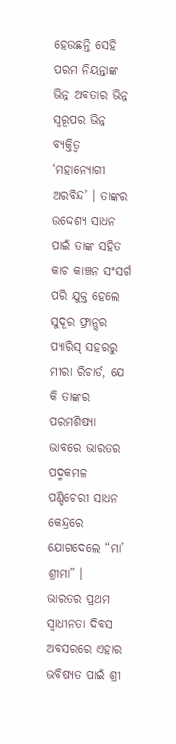ହେଉଛନ୍ତି ସେହି ପରମ ନିୟନ୍ତାଙ୍କ ଭିନ୍ନ ଅବତାର ଭିନ୍ନ ସ୍ୱରୂପର ଭିନ୍ନ ବ୍ୟକ୍ତିତ୍ୱ ‘ମହାନ୍ଯୋଗୀ ଅରବିନ୍ଦ’ । ତାଙ୍କର ଉଦ୍ଦେଶ୍ୟ ସାଧନ ପାଇଁ ତାଙ୍କ ସହିତ କାଚ କାଞ୍ଚନ ସଂସର୍ଗ ପରି ଯୁକ୍ତ ହେଲେ ସୁଦୂର ଫ୍ରାନ୍ସର ପ୍ୟାରିସ୍ ସହରରୁ ମୀରା ରିଚାର୍ଡ, ଯେ କି ତାଙ୍କର ପରମଶିଷ୍ୟା ଭାବରେ ଭାରତର ପଦ୍ମକମଳ ପଣ୍ଡିଚେରୀ ସାଧନ କେନ୍ଦ୍ରରେ ଯୋଗଦେଲେ “ମା’ ଶ୍ରୀମା” ।
ଭାରତର ପ୍ରଥମ ସ୍ୱାଧୀନତା ଦିବସ ଅବସରରେ ଏହାର ଭବିଷ୍ୟତ ପାଇଁ ଶ୍ରୀ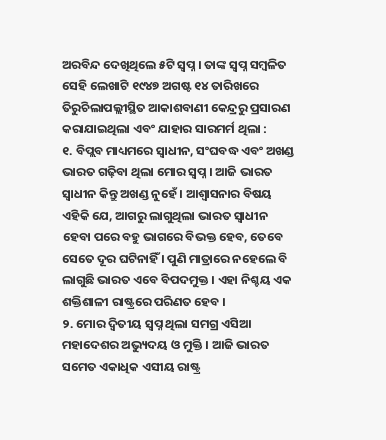ଅରବିନ୍ଦ ଦେଖିଥିଲେ ୫ଟି ସ୍ୱପ୍ନ । ତାଙ୍କ ସ୍ୱପ୍ନ ସମ୍ବଳିତ ସେହି ଲେଖାଟି ୧୯୪୭ ଅଗଷ୍ଟ ୧୪ ତାରିଖରେ ତିରୁଚିଲାପଲ୍ଲୀସ୍ଥିତ ଆକାଶବାଣୀ କେନ୍ଦ୍ରରୁ ପ୍ରସାରଣ କରାଯାଇଥିଲା ଏବଂ ଯାହାର ସାରମର୍ମ ଥିଲା :
୧. ବିପ୍ଲବ ମାଧ୍ୟମରେ ସ୍ୱାଧୀନ, ସଂଘବଦ୍ଧ ଏବଂ ଅଖଣ୍ଡ ଭାରତ ଗଢ଼ିବା ଥିଲା ମୋର ସ୍ୱପ୍ନ । ଆଜି ଭାରତ ସ୍ୱାଧୀନ କିନ୍ତୁ ଅଖଣ୍ଡ ନୁହେଁ । ଆଶ୍ୱାସନାର ବିଷୟ ଏହିକି ଯେ, ଆଗରୁ ଲାଗୁଥିଲା ଭାରତ ସ୍ୱାଧୀନ ହେବା ପରେ ବହୁ ଭାଗରେ ବିଭକ୍ତ ହେବ, ତେବେ ସେତେ ଦୂର ଘଟିନାହିଁ । ପୁଣି ମାତ୍ରାରେ ନହେଲେ ବି ଲାଗୁଛି ଭାରତ ଏବେ ବିପଦମୁକ୍ତ । ଏହା ନିଶ୍ଚୟ ଏକ ଶକ୍ତିଶାଳୀ ରାଷ୍ଟ୍ରରେ ପରିଣତ ହେବ ।
୨. ମୋର ଦ୍ୱିତୀୟ ସ୍ୱପ୍ନ ଥିଲା ସମଗ୍ର ଏସିଆ ମହାଦେଶର ଅଭ୍ୟୁଦୟ ଓ ମୁକ୍ତି । ଆଜି ଭାରତ ସମେତ ଏକାଧିକ ଏସୀୟ ରାଷ୍ଟ୍ର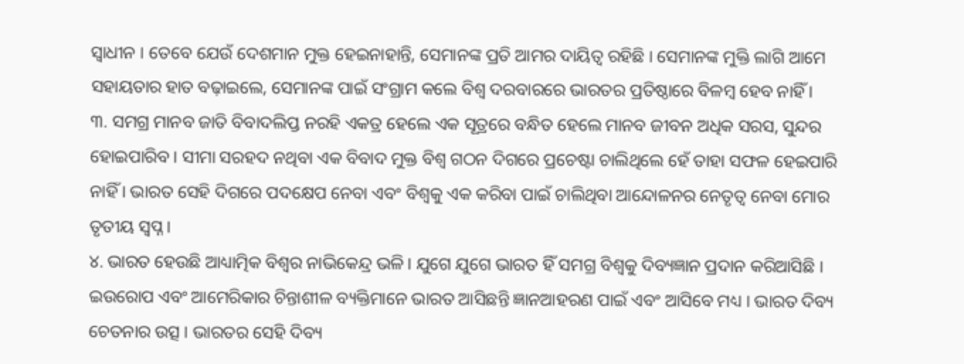ସ୍ୱାଧୀନ । ତେବେ ଯେଉଁ ଦେଶମାନ ମୁକ୍ତ ହେଇନାହାନ୍ତି, ସେମାନଙ୍କ ପ୍ରତି ଆମର ଦାୟିତ୍ୱ ରହିଛି । ସେମାନଙ୍କ ମୁକ୍ତି ଲାଗି ଆମେ ସହାୟତାର ହାତ ବଢ଼ାଇଲେ, ସେମାନଙ୍କ ପାଇଁ ସଂଗ୍ରାମ କଲେ ବିଶ୍ୱ ଦରବାରରେ ଭାରତର ପ୍ରତିଷ୍ଠାରେ ବିଳମ୍ବ ହେବ ନାହିଁ ।
୩. ସମଗ୍ର ମାନବ ଜାତି ବିବାଦଲିପ୍ତ ନରହି ଏକତ୍ର ହେଲେ ଏକ ସୂତ୍ରରେ ବନ୍ଧିତ ହେଲେ ମାନବ ଜୀବନ ଅଧିକ ସରସ, ସୁନ୍ଦର ହୋଇପାରିବ । ସୀମା ସରହଦ ନଥିବା ଏକ ବିବାଦ ମୁକ୍ତ ବିଶ୍ୱ ଗଠନ ଦିଗରେ ପ୍ରଚେଷ୍ଟା ଚାଲିଥିଲେ ହେଁ ତାହା ସଫଳ ହେଇପାରି ନାହିଁ । ଭାରତ ସେହି ଦିଗରେ ପଦକ୍ଷେପ ନେବା ଏବଂ ବିଶ୍ୱକୁ ଏକ କରିବା ପାଇଁ ଚାଲିଥିବା ଆନ୍ଦୋଳନର ନେତୃତ୍ୱ ନେବା ମୋର ତୃତୀୟ ସ୍ୱପ୍ନ ।
୪. ଭାରତ ହେଉଛି ଆଧ୍ୟାତ୍ମିକ ବିଶ୍ୱର ନାଭିକେନ୍ଦ୍ର ଭଳି । ଯୁଗେ ଯୁଗେ ଭାରତ ହିଁ ସମଗ୍ର ବିଶ୍ୱକୁ ଦିବ୍ୟଜ୍ଞାନ ପ୍ରଦାନ କରିଆସିଛି । ଇଉରୋପ ଏବଂ ଆମେରିକାର ଚିନ୍ତାଶୀଳ ବ୍ୟକ୍ତିମାନେ ଭାରତ ଆସିଛନ୍ତି ଜ୍ଞାନଆହରଣ ପାଇଁ ଏବଂ ଆସିବେ ମଧ୍ୟ । ଭାରତ ଦିବ୍ୟ ଚେତନାର ଉତ୍ସ । ଭାରତର ସେହି ଦିବ୍ୟ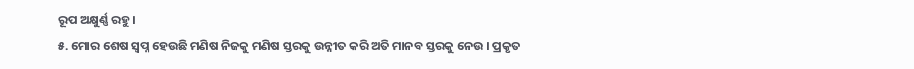ରୂପ ଅକ୍ଷୁର୍ଣ୍ଣ ରହୁ ।
୫. ମୋର ଶେଷ ସ୍ୱପ୍ନ ହେଉଛି ମଣିଷ ନିଜକୁ ମଣିଷ ସ୍ତରକୁ ଉନ୍ନୀତ କରି ଅତି ମାନବ ସ୍ତରକୁ ନେଉ । ପ୍ରକୃତ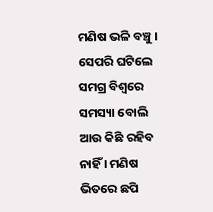ମଣିଷ ଭଳି ବଞ୍ଚୁ । ସେପରି ଘଟିଲେ ସମଗ୍ର ବିଶ୍ୱରେ ସମସ୍ୟା ବୋଲି ଆଉ କିଛି ରହିବ ନାହିଁ । ମଣିଷ ଭିତରେ ଛପି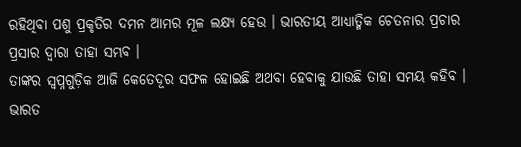ରହିଥିବା ପଶୁ ପ୍ରକୃତିର ଦମନ ଆମର ମୂଳ ଲକ୍ଷ୍ୟ ହେଉ । ଭାରତୀୟ ଆଧ୍ୟାତ୍ମିକ ଚେତନାର ପ୍ରଚାର ପ୍ରସାର ଦ୍ୱାରା ତାହା ସମ୍ଭବ ।
ତାଙ୍କର ସ୍ୱପ୍ନଗୁଡ଼ିକ ଆଜି କେତେଦୂର ସଫଳ ହୋଇଛି ଅଥବା ହେବାକୁ ଯାଉଛି ତାହା ସମୟ କହିବ । ଭାରତ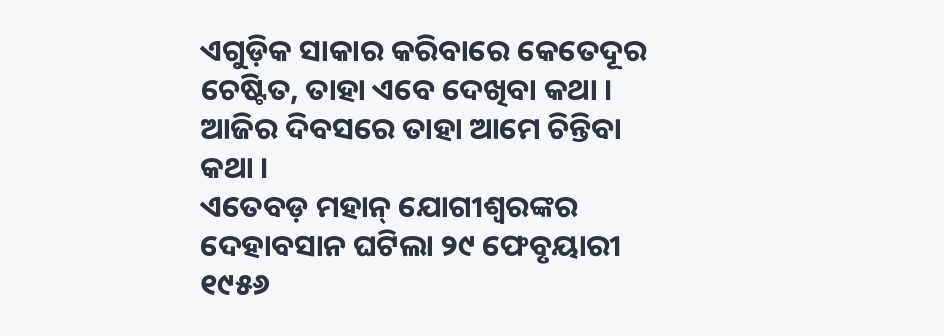ଏଗୁଡ଼ିକ ସାକାର କରିବାରେ କେତେଦୂର ଚେଷ୍ଟିତ, ତାହା ଏବେ ଦେଖିବା କଥା । ଆଜିର ଦିବସରେ ତାହା ଆମେ ଚିନ୍ତିବା କଥା ।
ଏତେବଡ଼ ମହାନ୍ ଯୋଗୀଶ୍ୱରଙ୍କର ଦେହାବସାନ ଘଟିଲା ୨୯ ଫେବୃୟାରୀ ୧୯୫୬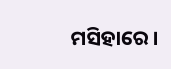ମସିହାରେ ।